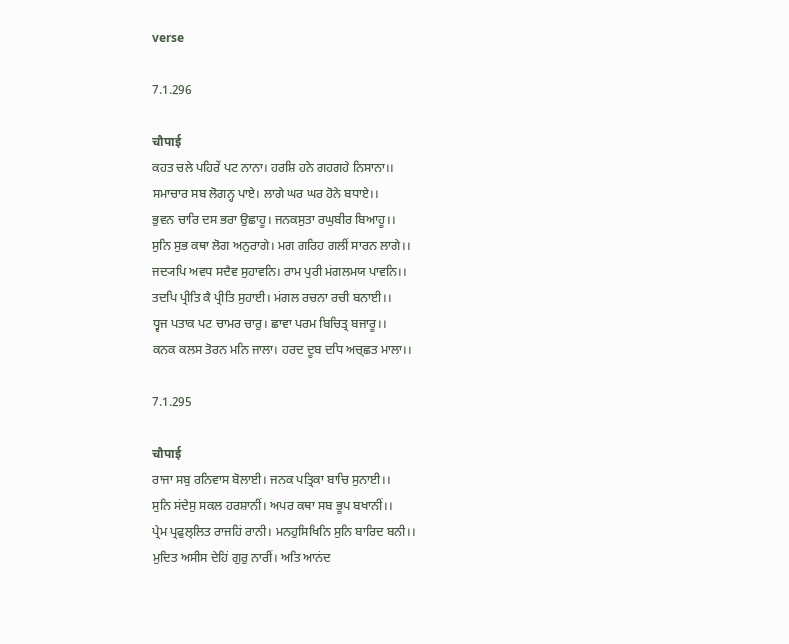verse

7.1.296

चौपाई
ਕਹਤ ਚਲੇ ਪਹਿਰੇਂ ਪਟ ਨਾਨਾ। ਹਰਸ਼ਿ ਹਨੇ ਗਹਗਹੇ ਨਿਸਾਨਾ।।
ਸਮਾਚਾਰ ਸਬ ਲੋਗਨ੍ਹ ਪਾਏ। ਲਾਗੇ ਘਰ ਘਰ ਹੋਨੇ ਬਧਾਏ।।
ਭੁਵਨ ਚਾਰਿ ਦਸ ਭਰਾ ਉਛਾਹੂ। ਜਨਕਸੁਤਾ ਰਘੁਬੀਰ ਬਿਆਹੂ।।
ਸੁਨਿ ਸੁਭ ਕਥਾ ਲੋਗ ਅਨੁਰਾਗੇ। ਮਗ ਗਰਿਹ ਗਲੀਂ ਸਾਰਨ ਲਾਗੇ।।
ਜਦ੍ਯਪਿ ਅਵਧ ਸਦੈਵ ਸੁਹਾਵਨਿ। ਰਾਮ ਪੁਰੀ ਮਂਗਲਮਯ ਪਾਵਨਿ।।
ਤਦਪਿ ਪ੍ਰੀਤਿ ਕੈ ਪ੍ਰੀਤਿ ਸੁਹਾਈ। ਮਂਗਲ ਰਚਨਾ ਰਚੀ ਬਨਾਈ।।
ਧ੍ਵਜ ਪਤਾਕ ਪਟ ਚਾਮਰ ਚਾਰੁ। ਛਾਵਾ ਪਰਮ ਬਿਚਿਤ੍ਰ ਬਜਾਰੂ।।
ਕਨਕ ਕਲਸ ਤੋਰਨ ਮਨਿ ਜਾਲਾ। ਹਰਦ ਦੂਬ ਦਧਿ ਅਚ੍ਛਤ ਮਾਲਾ।।

7.1.295

चौपाई
ਰਾਜਾ ਸਬੁ ਰਨਿਵਾਸ ਬੋਲਾਈ। ਜਨਕ ਪਤ੍ਰਿਕਾ ਬਾਚਿ ਸੁਨਾਈ।।
ਸੁਨਿ ਸਂਦੇਸੁ ਸਕਲ ਹਰਸ਼ਾਨੀਂ। ਅਪਰ ਕਥਾ ਸਬ ਭੂਪ ਬਖਾਨੀਂ।।
ਪ੍ਰੇਮ ਪ੍ਰਫੁਲ੍ਲਿਤ ਰਾਜਹਿਂ ਰਾਨੀ। ਮਨਹੁਸਿਖਿਨਿ ਸੁਨਿ ਬਾਰਿਦ ਬਨੀ।।
ਮੁਦਿਤ ਅਸੀਸ ਦੇਹਿਂ ਗੁਰੁ ਨਾਰੀਂ। ਅਤਿ ਆਨਂਦ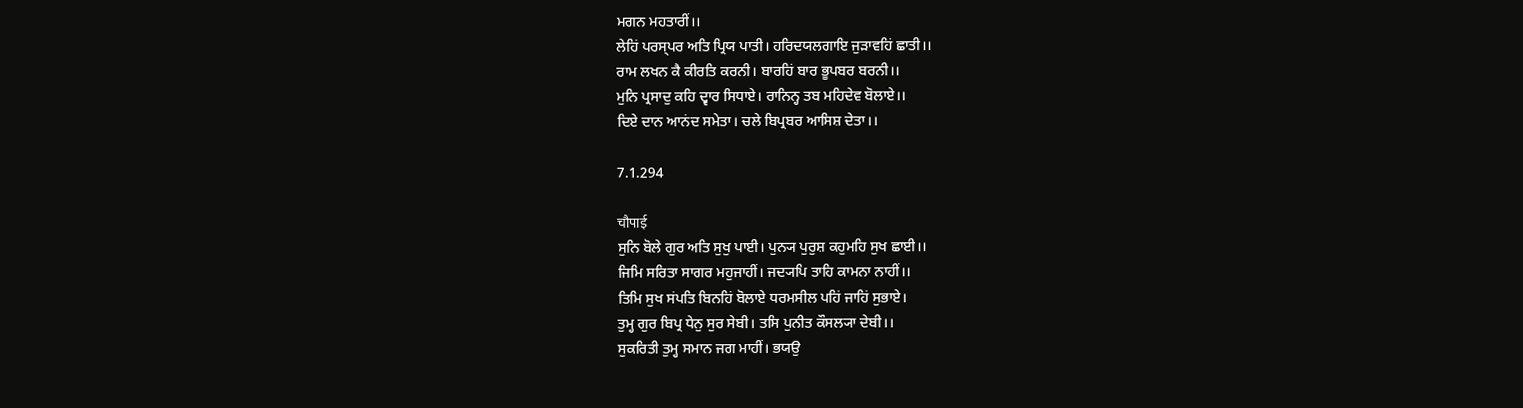ਮਗਨ ਮਹਤਾਰੀਂ।।
ਲੇਹਿਂ ਪਰਸ੍ਪਰ ਅਤਿ ਪ੍ਰਿਯ ਪਾਤੀ। ਹਰਿਦਯਲਗਾਇ ਜੁਡ਼ਾਵਹਿਂ ਛਾਤੀ।।
ਰਾਮ ਲਖਨ ਕੈ ਕੀਰਤਿ ਕਰਨੀ। ਬਾਰਹਿਂ ਬਾਰ ਭੂਪਬਰ ਬਰਨੀ।।
ਮੁਨਿ ਪ੍ਰਸਾਦੁ ਕਹਿ ਦ੍ਵਾਰ ਸਿਧਾਏ। ਰਾਨਿਨ੍ਹ ਤਬ ਮਹਿਦੇਵ ਬੋਲਾਏ।।
ਦਿਏ ਦਾਨ ਆਨਂਦ ਸਮੇਤਾ। ਚਲੇ ਬਿਪ੍ਰਬਰ ਆਸਿਸ਼ ਦੇਤਾ।।

7.1.294

चौपाई
ਸੁਨਿ ਬੋਲੇ ਗੁਰ ਅਤਿ ਸੁਖੁ ਪਾਈ। ਪੁਨ੍ਯ ਪੁਰੁਸ਼ ਕਹੁਮਹਿ ਸੁਖ ਛਾਈ।।
ਜਿਮਿ ਸਰਿਤਾ ਸਾਗਰ ਮਹੁਜਾਹੀਂ। ਜਦ੍ਯਪਿ ਤਾਹਿ ਕਾਮਨਾ ਨਾਹੀਂ।।
ਤਿਮਿ ਸੁਖ ਸਂਪਤਿ ਬਿਨਹਿਂ ਬੋਲਾਏ ਧਰਮਸੀਲ ਪਹਿਂ ਜਾਹਿਂ ਸੁਭਾਏ।
ਤੁਮ੍ਹ ਗੁਰ ਬਿਪ੍ਰ ਧੇਨੁ ਸੁਰ ਸੇਬੀ। ਤਸਿ ਪੁਨੀਤ ਕੌਸਲ੍ਯਾ ਦੇਬੀ।।
ਸੁਕਰਿਤੀ ਤੁਮ੍ਹ ਸਮਾਨ ਜਗ ਮਾਹੀਂ। ਭਯਉ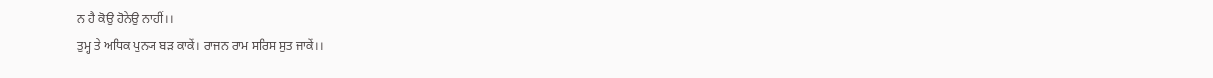ਨ ਹੈ ਕੋਉ ਹੋਨੇਉ ਨਾਹੀਂ।।
ਤੁਮ੍ਹ ਤੇ ਅਧਿਕ ਪੁਨ੍ਯ ਬਡ਼ ਕਾਕੇਂ। ਰਾਜਨ ਰਾਮ ਸਰਿਸ ਸੁਤ ਜਾਕੇਂ।।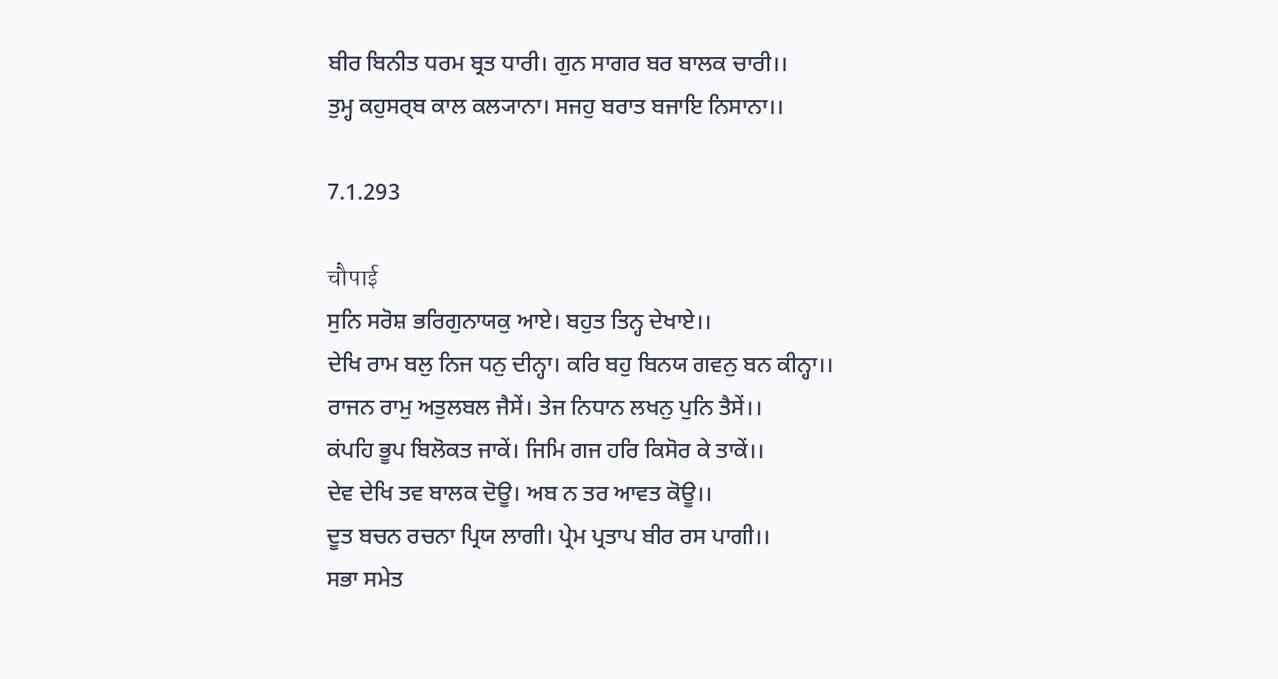ਬੀਰ ਬਿਨੀਤ ਧਰਮ ਬ੍ਰਤ ਧਾਰੀ। ਗੁਨ ਸਾਗਰ ਬਰ ਬਾਲਕ ਚਾਰੀ।।
ਤੁਮ੍ਹ ਕਹੁਸਰ੍ਬ ਕਾਲ ਕਲ੍ਯਾਨਾ। ਸਜਹੁ ਬਰਾਤ ਬਜਾਇ ਨਿਸਾਨਾ।।

7.1.293

चौपाई
ਸੁਨਿ ਸਰੋਸ਼ ਭਰਿਗੁਨਾਯਕੁ ਆਏ। ਬਹੁਤ ਤਿਨ੍ਹ ਦੇਖਾਏ।।
ਦੇਖਿ ਰਾਮ ਬਲੁ ਨਿਜ ਧਨੁ ਦੀਨ੍ਹਾ। ਕਰਿ ਬਹੁ ਬਿਨਯ ਗਵਨੁ ਬਨ ਕੀਨ੍ਹਾ।।
ਰਾਜਨ ਰਾਮੁ ਅਤੁਲਬਲ ਜੈਸੇਂ। ਤੇਜ ਨਿਧਾਨ ਲਖਨੁ ਪੁਨਿ ਤੈਸੇਂ।।
ਕਂਪਹਿ ਭੂਪ ਬਿਲੋਕਤ ਜਾਕੇਂ। ਜਿਮਿ ਗਜ ਹਰਿ ਕਿਸੋਰ ਕੇ ਤਾਕੇਂ।।
ਦੇਵ ਦੇਖਿ ਤਵ ਬਾਲਕ ਦੋਊ। ਅਬ ਨ ਤਰ ਆਵਤ ਕੋਊ।।
ਦੂਤ ਬਚਨ ਰਚਨਾ ਪ੍ਰਿਯ ਲਾਗੀ। ਪ੍ਰੇਮ ਪ੍ਰਤਾਪ ਬੀਰ ਰਸ ਪਾਗੀ।।
ਸਭਾ ਸਮੇਤ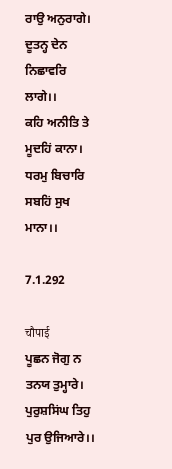ਰਾਉ ਅਨੁਰਾਗੇ। ਦੂਤਨ੍ਹ ਦੇਨ ਨਿਛਾਵਰਿ ਲਾਗੇ।।
ਕਹਿ ਅਨੀਤਿ ਤੇ ਮੂਦਹਿਂ ਕਾਨਾ। ਧਰਮੁ ਬਿਚਾਰਿ ਸਬਹਿਂ ਸੁਖ ਮਾਨਾ।।

7.1.292

चौपाई
ਪੂਛਨ ਜੋਗੁ ਨ ਤਨਯ ਤੁਮ੍ਹਾਰੇ। ਪੁਰੁਸ਼ਸਿਂਘ ਤਿਹੁ ਪੁਰ ਉਜਿਆਰੇ।।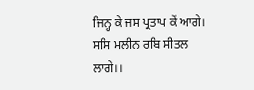ਜਿਨ੍ਹ ਕੇ ਜਸ ਪ੍ਰਤਾਪ ਕੇਂ ਆਗੇ। ਸਸਿ ਮਲੀਨ ਰਬਿ ਸੀਤਲ ਲਾਗੇ।।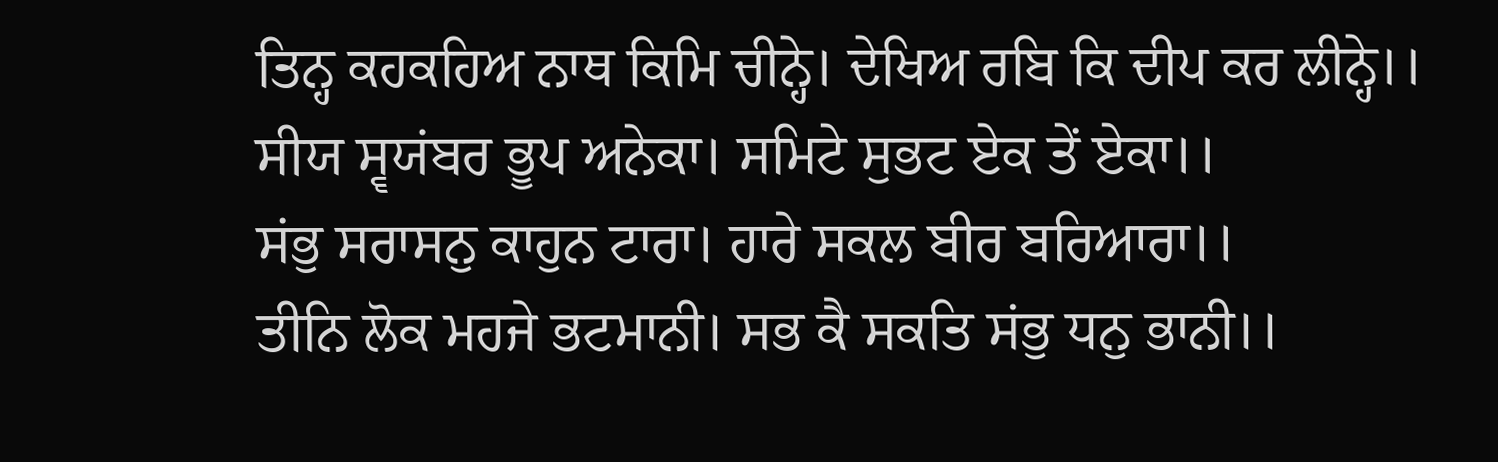ਤਿਨ੍ਹ ਕਹਕਹਿਅ ਨਾਥ ਕਿਮਿ ਚੀਨ੍ਹੇ। ਦੇਖਿਅ ਰਬਿ ਕਿ ਦੀਪ ਕਰ ਲੀਨ੍ਹੇ।।
ਸੀਯ ਸ੍ਵਯਂਬਰ ਭੂਪ ਅਨੇਕਾ। ਸਮਿਟੇ ਸੁਭਟ ਏਕ ਤੇਂ ਏਕਾ।।
ਸਂਭੁ ਸਰਾਸਨੁ ਕਾਹੁਨ ਟਾਰਾ। ਹਾਰੇ ਸਕਲ ਬੀਰ ਬਰਿਆਰਾ।।
ਤੀਨਿ ਲੋਕ ਮਹਜੇ ਭਟਮਾਨੀ। ਸਭ ਕੈ ਸਕਤਿ ਸਂਭੁ ਧਨੁ ਭਾਨੀ।।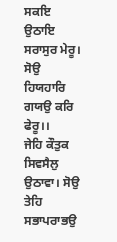ਸਕਇ ਉਠਾਇ ਸਰਾਸੁਰ ਮੇਰੂ। ਸੋਉ ਹਿਯਹਾਰਿ ਗਯਉ ਕਰਿ ਫੇਰੂ।।
ਜੇਹਿ ਕੌਤੁਕ ਸਿਵਸੈਲੁ ਉਠਾਵਾ। ਸੋਉ ਤੇਹਿ ਸਭਾਪਰਾਭਉ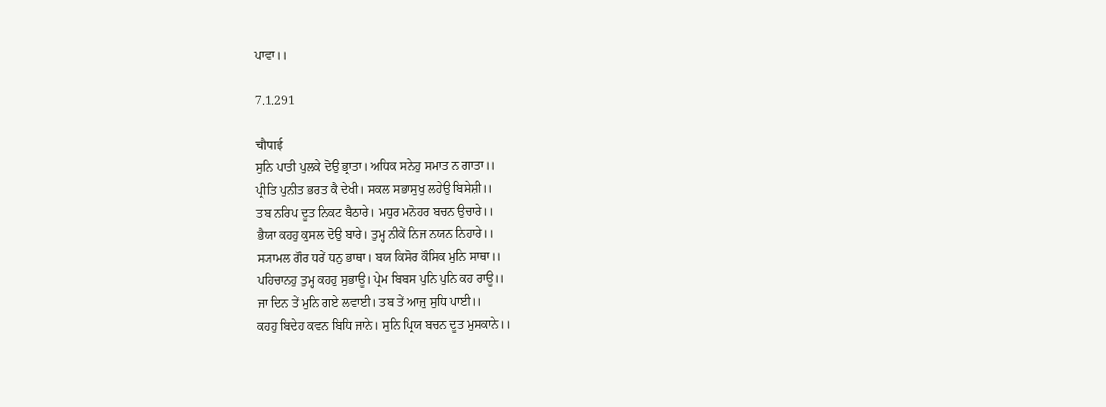ਪਾਵਾ।।

7.1.291

चौपाई
ਸੁਨਿ ਪਾਤੀ ਪੁਲਕੇ ਦੋਉ ਭ੍ਰਾਤਾ। ਅਧਿਕ ਸਨੇਹੁ ਸਮਾਤ ਨ ਗਾਤਾ।।
ਪ੍ਰੀਤਿ ਪੁਨੀਤ ਭਰਤ ਕੈ ਦੇਖੀ। ਸਕਲ ਸਭਾਸੁਖੁ ਲਹੇਉ ਬਿਸੇਸ਼ੀ।।
ਤਬ ਨਰਿਪ ਦੂਤ ਨਿਕਟ ਬੈਠਾਰੇ। ਮਧੁਰ ਮਨੋਹਰ ਬਚਨ ਉਚਾਰੇ।।
ਭੈਯਾ ਕਹਹੁ ਕੁਸਲ ਦੋਉ ਬਾਰੇ। ਤੁਮ੍ਹ ਨੀਕੇਂ ਨਿਜ ਨਯਨ ਨਿਹਾਰੇ।।
ਸ੍ਯਾਮਲ ਗੌਰ ਧਰੇਂ ਧਨੁ ਭਾਥਾ। ਬਯ ਕਿਸੋਰ ਕੌਸਿਕ ਮੁਨਿ ਸਾਥਾ।।
ਪਹਿਚਾਨਹੁ ਤੁਮ੍ਹ ਕਹਹੁ ਸੁਭਾਊ। ਪ੍ਰੇਮ ਬਿਬਸ ਪੁਨਿ ਪੁਨਿ ਕਹ ਰਾਊ।।
ਜਾ ਦਿਨ ਤੇਂ ਮੁਨਿ ਗਏ ਲਵਾਈ। ਤਬ ਤੇਂ ਆਜੁ ਸੁਧਿ ਪਾਈ।।
ਕਹਹੁ ਬਿਦੇਹ ਕਵਨ ਬਿਧਿ ਜਾਨੇ। ਸੁਨਿ ਪ੍ਰਿਯ ਬਚਨ ਦੂਤ ਮੁਸਕਾਨੇ।।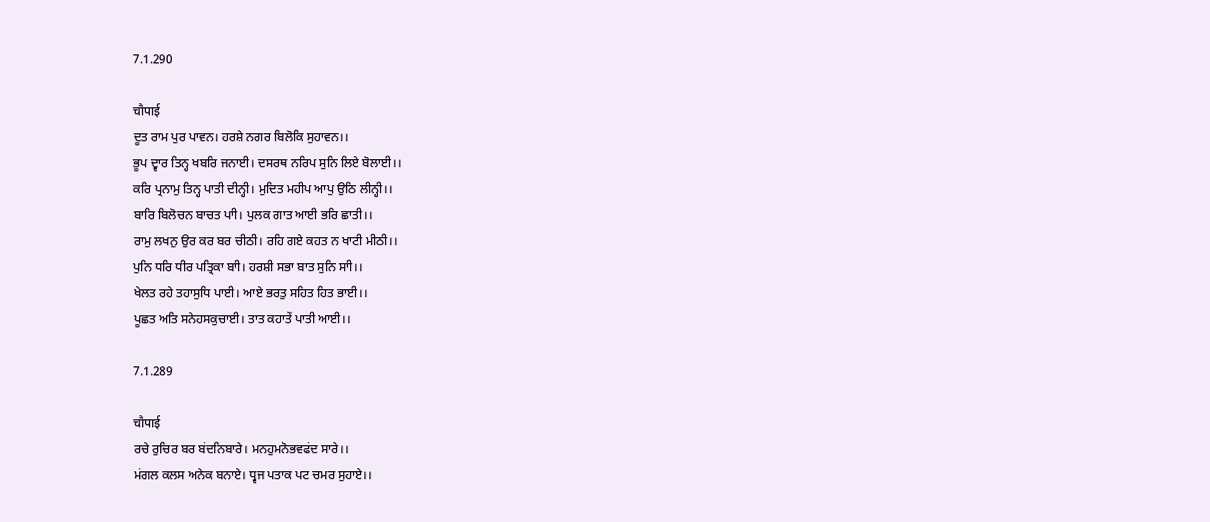7.1.290

चौपाई
ਦੂਤ ਰਾਮ ਪੁਰ ਪਾਵਨ। ਹਰਸ਼ੇ ਨਗਰ ਬਿਲੋਕਿ ਸੁਹਾਵਨ।।
ਭੂਪ ਦ੍ਵਾਰ ਤਿਨ੍ਹ ਖਬਰਿ ਜਨਾਈ। ਦਸਰਥ ਨਰਿਪ ਸੁਨਿ ਲਿਏ ਬੋਲਾਈ।।
ਕਰਿ ਪ੍ਰਨਾਮੁ ਤਿਨ੍ਹ ਪਾਤੀ ਦੀਨ੍ਹੀ। ਮੁਦਿਤ ਮਹੀਪ ਆਪੁ ਉਠਿ ਲੀਨ੍ਹੀ।।
ਬਾਰਿ ਬਿਲੋਚਨ ਬਾਚਤ ਪਾੀ। ਪੁਲਕ ਗਾਤ ਆਈ ਭਰਿ ਛਾਤੀ।।
ਰਾਮੁ ਲਖਨੁ ਉਰ ਕਰ ਬਰ ਚੀਠੀ। ਰਹਿ ਗਏ ਕਹਤ ਨ ਖਾਟੀ ਮੀਠੀ।।
ਪੁਨਿ ਧਰਿ ਧੀਰ ਪਤ੍ਰਿਕਾ ਬਾੀ। ਹਰਸ਼ੀ ਸਭਾ ਬਾਤ ਸੁਨਿ ਸਾੀ।।
ਖੇਲਤ ਰਹੇ ਤਹਾਸੁਧਿ ਪਾਈ। ਆਏ ਭਰਤੁ ਸਹਿਤ ਹਿਤ ਭਾਈ।।
ਪੂਛਤ ਅਤਿ ਸਨੇਹਸਕੁਚਾਈ। ਤਾਤ ਕਹਾਤੇਂ ਪਾਤੀ ਆਈ।।

7.1.289

चौपाई
ਰਚੇ ਰੁਚਿਰ ਬਰ ਬਂਦਨਿਬਾਰੇ। ਮਨਹੁਮਨੋਭਵਫਂਦ ਸਾਰੇ।।
ਮਂਗਲ ਕਲਸ ਅਨੇਕ ਬਨਾਏ। ਧ੍ਵਜ ਪਤਾਕ ਪਟ ਚਮਰ ਸੁਹਾਏ।।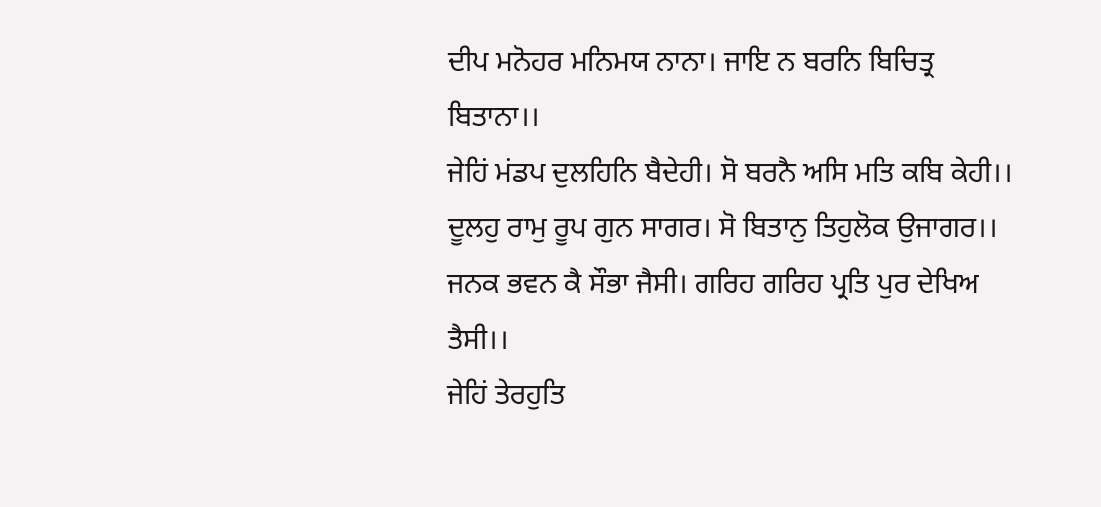ਦੀਪ ਮਨੋਹਰ ਮਨਿਮਯ ਨਾਨਾ। ਜਾਇ ਨ ਬਰਨਿ ਬਿਚਿਤ੍ਰ ਬਿਤਾਨਾ।।
ਜੇਹਿਂ ਮਂਡਪ ਦੁਲਹਿਨਿ ਬੈਦੇਹੀ। ਸੋ ਬਰਨੈ ਅਸਿ ਮਤਿ ਕਬਿ ਕੇਹੀ।।
ਦੂਲਹੁ ਰਾਮੁ ਰੂਪ ਗੁਨ ਸਾਗਰ। ਸੋ ਬਿਤਾਨੁ ਤਿਹੁਲੋਕ ਉਜਾਗਰ।।
ਜਨਕ ਭਵਨ ਕੈ ਸੌਭਾ ਜੈਸੀ। ਗਰਿਹ ਗਰਿਹ ਪ੍ਰਤਿ ਪੁਰ ਦੇਖਿਅ ਤੈਸੀ।।
ਜੇਹਿਂ ਤੇਰਹੁਤਿ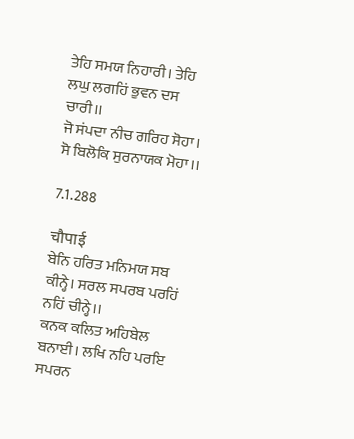ਤੇਹਿ ਸਮਯ ਨਿਹਾਰੀ। ਤੇਹਿ ਲਘੁ ਲਗਹਿਂ ਭੁਵਨ ਦਸ ਚਾਰੀ।।
ਜੋ ਸਂਪਦਾ ਨੀਚ ਗਰਿਹ ਸੋਹਾ। ਸੋ ਬਿਲੋਕਿ ਸੁਰਨਾਯਕ ਮੋਹਾ।।

7.1.288

चौपाई
ਬੇਨਿ ਹਰਿਤ ਮਨਿਮਯ ਸਬ ਕੀਨ੍ਹੇ। ਸਰਲ ਸਪਰਬ ਪਰਹਿਂ ਨਹਿਂ ਚੀਨ੍ਹੇ।।
ਕਨਕ ਕਲਿਤ ਅਹਿਬੇਲ ਬਨਾਈ। ਲਖਿ ਨਹਿ ਪਰਇ ਸਪਰਨ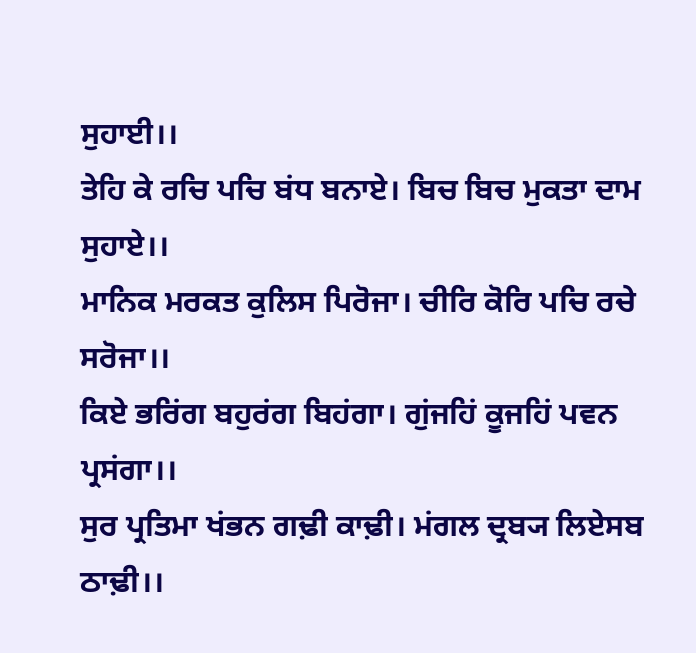ਸੁਹਾਈ।।
ਤੇਹਿ ਕੇ ਰਚਿ ਪਚਿ ਬਂਧ ਬਨਾਏ। ਬਿਚ ਬਿਚ ਮੁਕਤਾ ਦਾਮ ਸੁਹਾਏ।।
ਮਾਨਿਕ ਮਰਕਤ ਕੁਲਿਸ ਪਿਰੋਜਾ। ਚੀਰਿ ਕੋਰਿ ਪਚਿ ਰਚੇ ਸਰੋਜਾ।।
ਕਿਏ ਭਰਿਂਗ ਬਹੁਰਂਗ ਬਿਹਂਗਾ। ਗੁਂਜਹਿਂ ਕੂਜਹਿਂ ਪਵਨ ਪ੍ਰਸਂਗਾ।।
ਸੁਰ ਪ੍ਰਤਿਮਾ ਖਂਭਨ ਗਢ਼ੀ ਕਾਢ਼ੀ। ਮਂਗਲ ਦ੍ਰਬ੍ਯ ਲਿਏਸਬ ਠਾਢ਼ੀ।।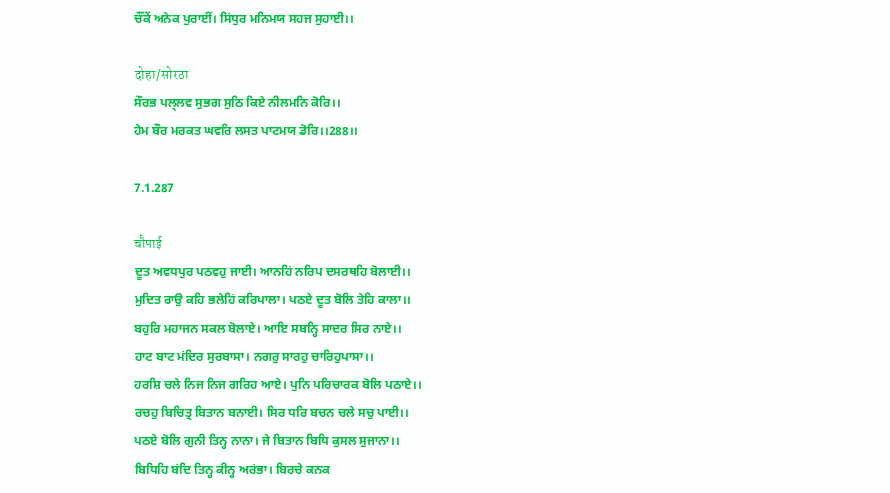ਚੌਂਕੇਂ ਅਨੇਕ ਪੁਰਾਈਂ। ਸਿਂਧੁਰ ਮਨਿਮਯ ਸਹਜ ਸੁਹਾਈ।।

दोहा/सोरठा
ਸੌਰਭ ਪਲ੍ਲਵ ਸੁਭਗ ਸੁਠਿ ਕਿਏ ਨੀਲਮਨਿ ਕੋਰਿ।।
ਹੇਮ ਬੌਰ ਮਰਕਤ ਘਵਰਿ ਲਸਤ ਪਾਟਮਯ ਡੋਰਿ।।288।।

7.1.287

चौपाई
ਦੂਤ ਅਵਧਪੁਰ ਪਠਵਹੁ ਜਾਈ। ਆਨਹਿਂ ਨਰਿਪ ਦਸਰਥਹਿ ਬੋਲਾਈ।।
ਮੁਦਿਤ ਰਾਉ ਕਹਿ ਭਲੇਹਿਂ ਕਰਿਪਾਲਾ। ਪਠਏ ਦੂਤ ਬੋਲਿ ਤੇਹਿ ਕਾਲਾ।।
ਬਹੁਰਿ ਮਹਾਜਨ ਸਕਲ ਬੋਲਾਏ। ਆਇ ਸਬਨ੍ਹਿ ਸਾਦਰ ਸਿਰ ਨਾਏ।।
ਹਾਟ ਬਾਟ ਮਂਦਿਰ ਸੁਰਬਾਸਾ। ਨਗਰੁ ਸਾਰਹੁ ਚਾਰਿਹੁਪਾਸਾ।।
ਹਰਸ਼ਿ ਚਲੇ ਨਿਜ ਨਿਜ ਗਰਿਹ ਆਏ। ਪੁਨਿ ਪਰਿਚਾਰਕ ਬੋਲਿ ਪਠਾਏ।।
ਰਚਹੁ ਬਿਚਿਤ੍ਰ ਬਿਤਾਨ ਬਨਾਈ। ਸਿਰ ਧਰਿ ਬਚਨ ਚਲੇ ਸਚੁ ਪਾਈ।।
ਪਠਏ ਬੋਲਿ ਗੁਨੀ ਤਿਨ੍ਹ ਨਾਨਾ। ਜੇ ਬਿਤਾਨ ਬਿਧਿ ਕੁਸਲ ਸੁਜਾਨਾ।।
ਬਿਧਿਹਿ ਬਂਦਿ ਤਿਨ੍ਹ ਕੀਨ੍ਹ ਅਰਂਭਾ। ਬਿਰਚੇ ਕਨਕ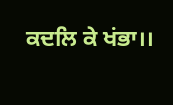ਕਦਲਿ ਕੇ ਖਂਭਾ।।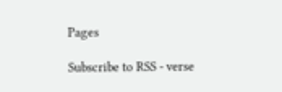Pages

Subscribe to RSS - verse